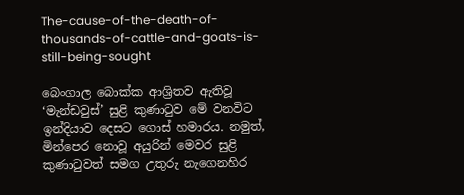The-cause-of-the-death-of-thousands-of-cattle-and-goats-is-still-being-sought

බෙංගාල බොක්ක ආශ්‍රිතව ඇතිවූ ‘මැන්ඩවුස්’ සුළි කුණාටුව මේ වනවිට ඉන්දියාව දෙසට ගොස් හමාරය. නමුත්, මින්පෙර නොවූ අයුරින් මෙවර සුළි කුණාටුවත් සමග උතුරු නැගෙනහිර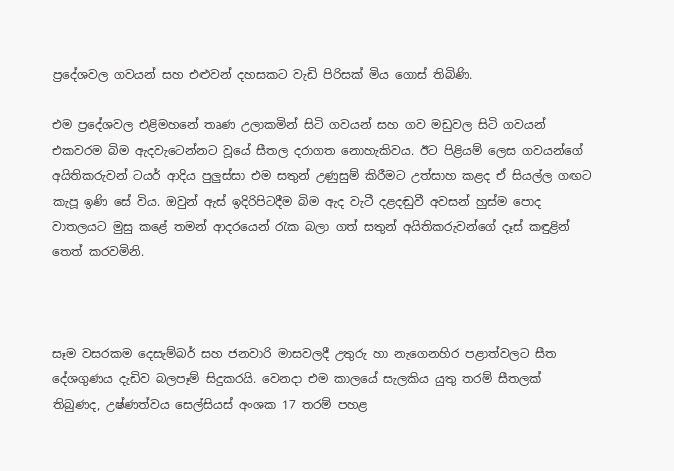ප්‍රදේශවල ගවයන් සහ එළුවන් දහසකට වැඩි පිරිසක් මිය ගොස් තිබිණි.

එම ප්‍රදේශවල එළිමහනේ තෘණ උලාකමින් සිටි ගවයන් සහ ගව මඩුවල සිටි ගවයන් එකවරම බිම ඇදවැටෙන්නට වූයේ සීතල දරාගත නොහැකිවය. ඊට පිළියම් ලෙස ගවයන්ගේ අයිතිකරුවන් ටයර් ආදිය පුලුස්සා එම සතුන් උණුසුම් කිරීමට උත්සාහ කළද ඒ සියල්ල ගඟට කැපූ ඉණි සේ විය. ඔවුන් ඇස් ඉදිරිපිටදීම බිම ඇද වැටී දළදඬුවී අවසන් හුස්ම පොද වාතලයට මුසු කළේ තමන් ආදරයෙන් රැක බලා ගත් සතුන් අයිතිකරුවන්ගේ දෑස් කඳුළින් තෙත් කරවමිනි.



සෑම වසරකම දෙසැම්බර් සහ ජනවාරි මාසවලදී උතුරු හා නැගෙනහිර පළාත්වලට සීත දේශගුණය දැඩිව බලපෑම් සිදුකරයි. වෙනදා එම කාලයේ සැලකිය යුතු තරම් සීතලක් තිබුණද, උෂ්ණත්වය සෙල්සියස් අංශක 17 තරම් පහළ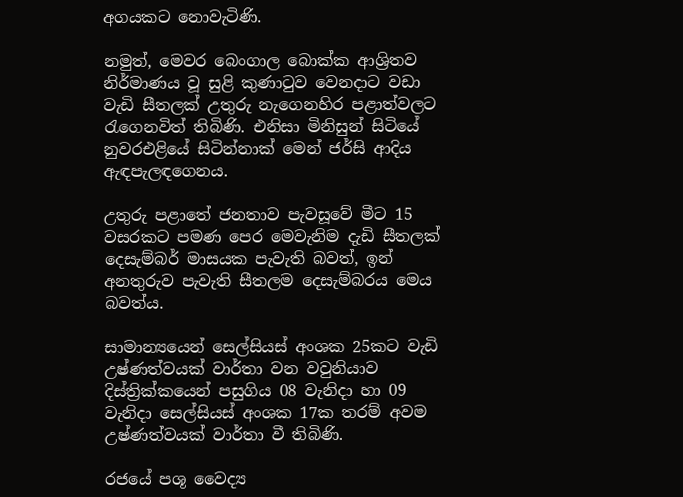අගයකට නොවැටිණි.

නමුත්, මෙවර බෙංගාල බොක්ක ආශ්‍රිතව නිර්මාණය වූ සුළි කුණාටුව වෙනදාට වඩා වැඩි සීතලක් උතුරු නැගෙනහිර පළාත්වලට රැගෙනවිත් තිබිණි. එනිසා මිනිසුන් සිටියේ නුවරඑළියේ සිටින්නාක් මෙන් ජර්සි ආදිය ඇඳපැලඳගෙනය.

උතුරු පළාතේ ජනතාව පැවසූවේ මීට 15 වසරකට පමණ පෙර මෙවැනිම දැඩි සීතලක් දෙසැම්බර් මාසයක පැවැති බවත්, ඉන් අනතුරුව පැවැති සීතලම දෙසැම්බරය මෙය බවත්ය.

සාමාන්‍යයෙන් සෙල්සියස් අංශක 25කට වැඩි උෂ්ණත්වයක් වාර්තා වන වවුනියාව දිස්ත්‍රික්කයෙන් පසුගිය 08 වැනිදා හා 09 වැනිදා සෙල්සියස් අංශක 17ක තරම් අවම උෂ්ණත්වයක් වාර්තා වී තිබිණි.

රජයේ පශූ වෛද්‍ය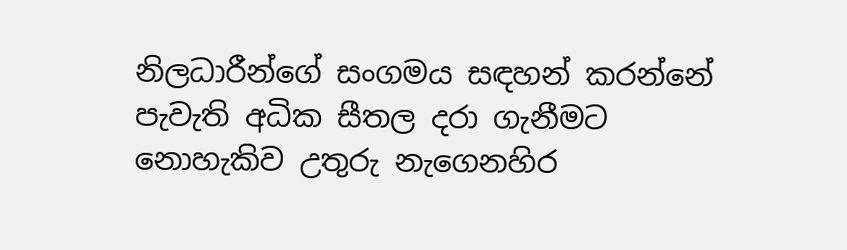නිලධාරීන්ගේ සංගමය සඳහන් කරන්නේ පැවැති අධික සීතල දරා ගැනීමට නොහැකිව උතුරු නැගෙනහිර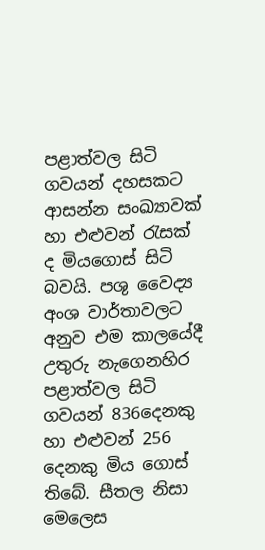පළාත්වල සිටි ගවයන් දහසකට ආසන්න සංඛ්‍යාවක් හා එළුවන් රැසක් ද මියගොස් සිටි බවයි. පශු වෛද්‍ය අංශ වාර්තාවලට අනුව එම කාලයේදී උතුරු නැගෙනහිර පළාත්වල සිටි ගවයන් 836දෙනකු හා එළුවන් 256 දෙනකු මිය ගොස් තිබේ. සීතල නිසා මෙලෙස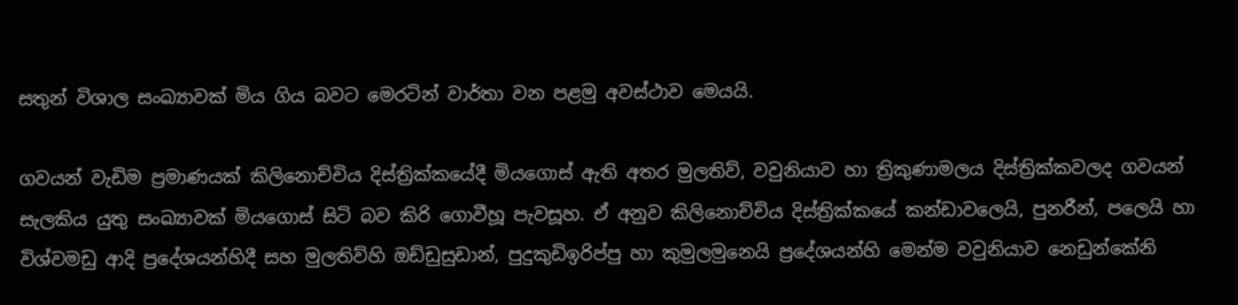සතුන් විශාල සංඛ්‍යාවක් මිය ගිය බවට මෙරටින් වාර්තා වන පළමු අවස්ථාව මෙයයි.

ගවයන් වැඩිම ප්‍රමාණයක් කිලිනොච්චිය දිස්ත්‍රික්කයේදී මියගොස් ඇති අතර මුලතිව්, වවුනියාව හා ත්‍රිකුණාමලය දිස්ත්‍රික්කවලද ගවයන් සැලකිය යුතු සංඛ්‍යාවක් මියගොස් සිටි බව කිරි ගොවීහූ පැවසූහ. ඒ අනුව කිලිනොච්චිය දිස්ත්‍රික්කයේ කන්ඩාවලෙයි, පුනරීන්, පලෙයි හා විශ්වමඩු ආදි ප්‍රදේශයන්හිදී සහ මුලතිව්හි ඔඩ්ඩුසුඩාන්, පුදුකුඩිඉරිප්පු හා කුමුලමුනෙයි ප්‍රදේශයන්හි මෙන්ම වවුනියාව නෙඩුන්කේනි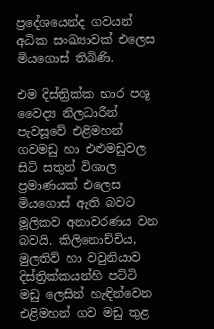ප්‍රදේශයෙන්ද ගවයන් අධික සංඛ්‍යාවක් එලෙස මියගොස් තිබිණි.

එම දිස්ත්‍රික්ක භාර පශූ වෛද්‍ය නිලධාරීන් පැවසූවේ එළිමහන් ගවමඩු හා එළුමඩුවල සිටි සතුන් විශාල ප්‍රමාණයක් එලෙස මියගොස් ඇති බවට මූලිකව අනාවරණය වන බවයි. කිලිනොච්චිය, මුලතිව් හා වවුනියාව දිස්ත්‍රික්කයන්හි පට්ටි මඩු ලෙසින් හැඳින්වෙන එළිමහන් ගව මඩු තුළ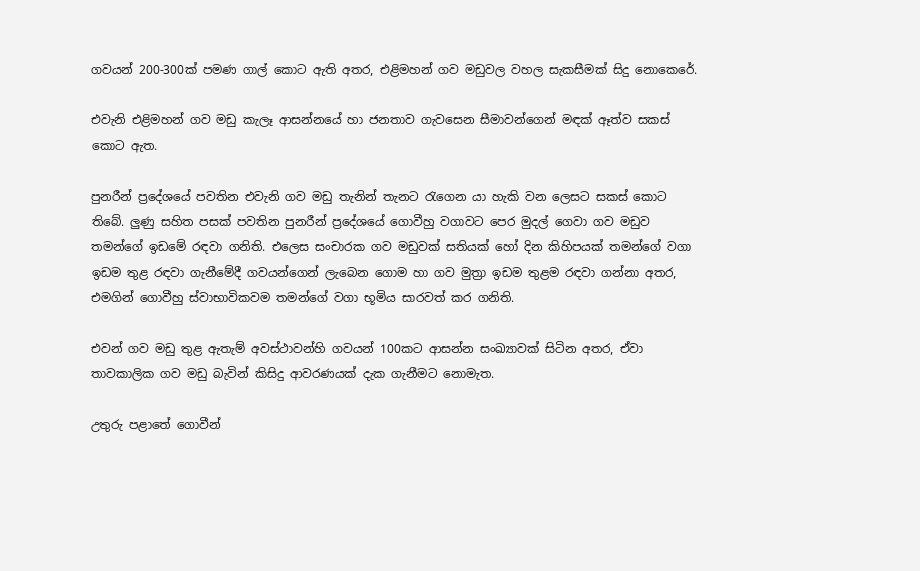ගවයන් 200-300ක් පමණ ගාල් කොට ඇති අතර, එළිමහන් ගව මඩුවල වහල සැකසීමක් සිදු නොකෙරේ.

එවැනි එළිමහන් ගව මඩු කැලෑ ආසන්නයේ හා ජනතාව ගැවසෙන සීමාවන්ගෙන් මඳක් ඈත්ව සකස් කොට ඇත.

පුනරීන් ප්‍රදේශයේ පවතින එවැනි ගව මඩු තැනින් තැනට රැගෙන යා හැකි වන ලෙසට සකස් කොට තිබේ. ලුණු සහිත පසක් පවතින පුනරීන් ප්‍රදේශයේ ගොවීහු වගාවට පෙර මුදල් ගෙවා ගව මඩුව තමන්ගේ ඉඩමේ රඳවා ගනිති. එලෙස සංචාරක ගව මඩුවක් සතියක් හෝ දින කිහිපයක් තමන්ගේ වගා ඉඩම තුළ රඳවා ගැනීමේදී ගවයන්ගෙන් ලැබෙන ගොම හා ගව මුත්‍රා ඉඩම තුළම රඳවා ගන්නා අතර, එමගින් ගොවීහු ස්වාභාවිකවම තමන්ගේ වගා භූමිය සාරවත් කර ගනිති.

එවන් ගව මඩු තුළ ඇතැම් අවස්ථාවන්හි ගවයන් 100කට ආසන්න සංඛ්‍යාවක් සිටින අතර, ඒවා තාවකාලික ගව මඩු බැවින් කිසිදු ආවරණයක් දැක ගැනීමට නොමැත.

උතුරු පළාතේ ගොවීන්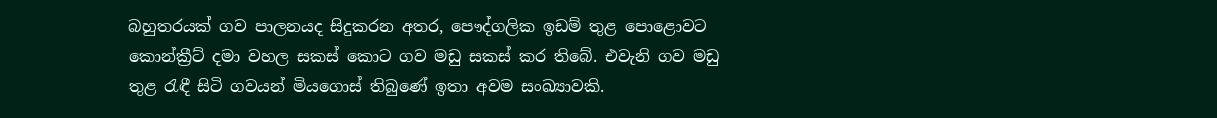බහුතරයක් ගව පාලනයද සිදුකරන අතර, පෞද්ගලික ඉඩම් තුළ පොළොවට කොන්ක්‍රීට් දමා වහල සකස් කොට ගව මඩු සකස් කර තිබේ. එවැනි ගව මඩු තුළ රැඳී සිටි ගවයන් මියගොස් තිබු‍ණේ ඉතා අවම සංඛ්‍යාවකි.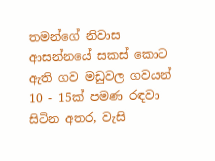තමන්ගේ නිවාස ආසන්නයේ සකස් කොට ඇති ගව මඩුවල ගවයන් 10 - 15ක් පමණ රඳවා සිටින අතර, වැසි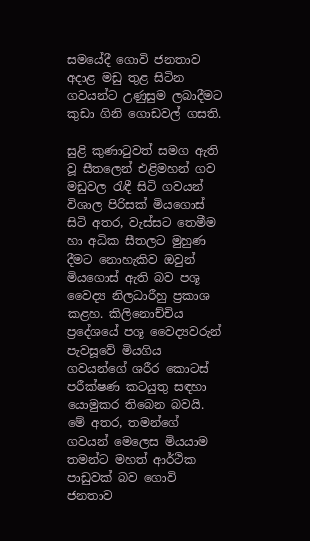සමයේදී ගොවි ජනතාව අදාළ මඩු තුළ සිටින ගවයන්ට උණුසුම ලබාදීමට කුඩා ගිනි ගොඩවල් ගසති.

සුළි කුණාටුවත් සමග ඇති වූ සීතලෙන් එළිමහන් ගව මඩුවල රැඳී සිටි ගවයන් විශාල පිරිසක් මියගොස් සිටි අතර, වැස්සට තෙමීම හා අධික සීතලට මුහුණ දීමට නොහැකිව ඔවුන් මියගොස් ඇති බව පශූ වෛද්‍ය නිලධාරීහු ප්‍රකාශ කළහ. කිලිනොච්චිය ප්‍රදේශයේ පශූ වෛද්‍යවරුන් පැවසූවේ මියගිය ගවයන්ගේ ශරීර කොටස් පරීක්ෂණ කටයුතු සඳහා යොමුකර තිබෙන බවයි. මේ අතර, තමන්ගේ ගවයන් මෙලෙස මියයාම තමන්ට මහත් ආර්ථික පාඩුවක් බව ගොවි ජනතාව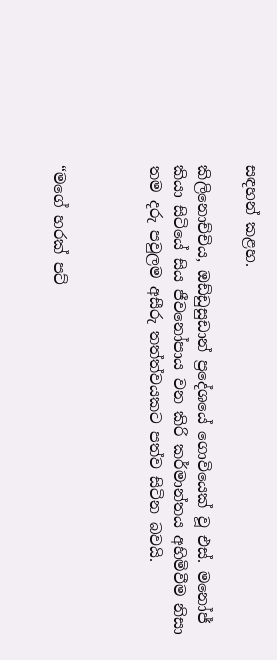සඳහන් කළහ.

කිලිනොච්චිය, ඔඩ්ඩුසුඩාන් ප්‍රදේශයේ ගොවියෙක් වූ එස්. මනෝජ් කියා සිටියේ සිය ජීවනෝපාය වන කිරි කර්මාන්තය අහිමිවීම නිසා තම දරු පවුලම අසීරු තත්ත්වයකට පත්ව සිටින බවයි.



“මගේ හරක් පට්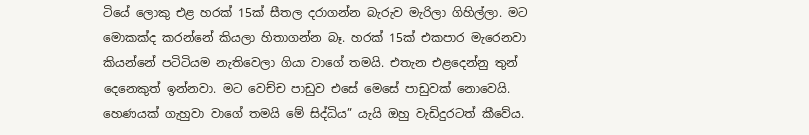ටියේ ලොකු එළ හරක් 15ක් සීතල දරාගන්න බැරුව මැරිලා ගිහිල්ලා. මට මොකක්ද කරන්නේ කියලා හිතාගන්න බෑ. හරක් 15ක් එකපාර මැරෙනවා කියන්නේ පටිටියම නැතිවෙලා ගියා වාගේ තමයි. එතැන එළදෙන්නු තුන් දෙනෙකුත් ඉන්නවා. මට වෙච්ච පාඩුව එසේ මෙසේ පාඩුවක් නොවෙයි. හෙණයක් ගැහුවා වාගේ තමයි මේ සිද්ධිය” යැයි ඔහු වැඩිදුරටත් කීවේය.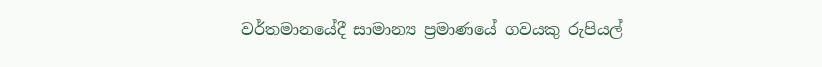වර්තමානයේදී සාමාන්‍ය ප්‍රමාණයේ ගවයකු රුපියල්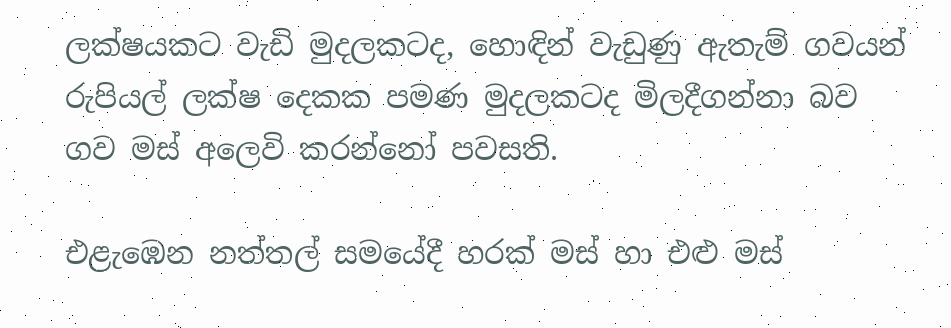ලක්ෂයකට වැඩි මුදලකටද, හොඳින් වැඩුණු ඇතැම් ගවයන් රුපියල් ලක්ෂ දෙකක පමණ මුදලකටද මිලදීගන්නා බව ගව මස් අලෙවි කරන්නෝ පවසති.

එළැඹෙන නත්තල් සමයේදී හරක් මස් හා එළු මස්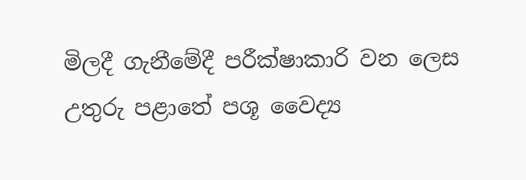මිලදී ගැනීමේදී පරීක්ෂාකාරි වන ලෙස උතුරු පළාතේ පශූ වෛද්‍ය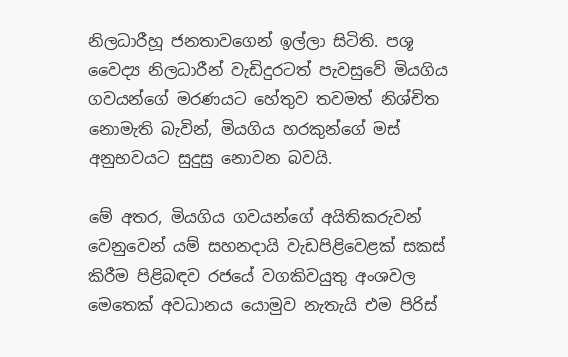නිලධාරීහූ ජනතාවගෙන් ඉල්ලා සිටිති. පශූ වෛද්‍ය නිලධාරීන් වැඩිදුරටත් පැවසුවේ මියගිය ගවයන්ගේ මරණයට හේතුව තවමත් නිශ්චිත නොමැති බැවින්, මියගිය හරකුන්ගේ මස් අනුභවයට සුදුසු නොවන බවයි.

මේ අතර, මියගිය ගවයන්ගේ අයිතිකරුවන් වෙනුවෙන් යම් සහනදායි වැඩපිළිවෙළක් සකස් කිරීම පිළිබඳව රජයේ වගකිවයුතු අංශවල මෙතෙක් අවධානය යොමුව නැතැයි එම පිරිස්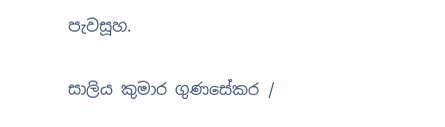පැවසූහ.

සාලිය කුමාර ගුණසේකර /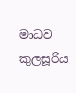මාධව කුලසූරිය